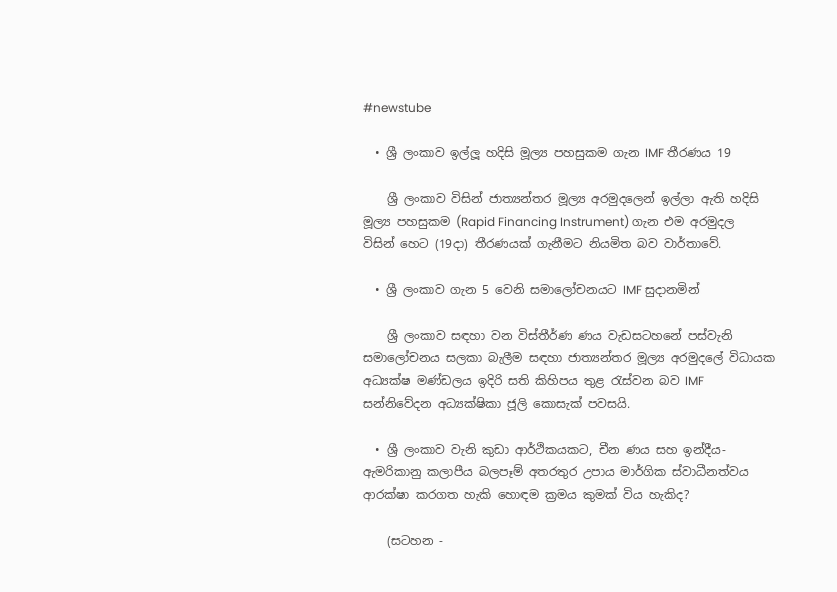#newstube

  • ශ්‍රී ලංකාව ඉල්ලූ හදිසි මූල්‍ය පහසුකම ගැන IMF තීරණය 19

    ශ්‍රී ලංකාව විසින් ජාත්‍යන්තර මූල්‍ය අරමුදලෙන් ඉල්ලා ඇති හදිසි මූල්‍ය පහසුකම (Rapid Financing Instrument) ගැන එම අරමුදල විසින් හෙට (19දා) තීරණයක් ගැනීමට නියමිත බව වාර්තාවේ.

  • ශ්‍රී ලංකාව ගැන 5 වෙනි සමාලෝචනයට IMF සුදානමින්

    ශ්‍රී ලංකාව සඳහා වන විස්තීර්ණ ණය වැඩසටහනේ පස්වැනි සමාලෝචනය සලකා බැලීම සඳහා ජාත්‍යන්තර මූල්‍ය අරමුදලේ විධායක අධ්‍යක්ෂ මණ්ඩලය ඉදිරි සති කිහිපය තුළ රැස්වන බව IMF සන්නිවේදන අධ්‍යක්ෂිකා ජූලි කොසැක් පවසයි.

  • ශ්‍රී ලංකාව වැනි කුඩා ආර්ථිකයකට, චීන ණය සහ ඉන්දීය-ඇමරිකානු කලාපීය බලපෑම් අතරතුර උපාය මාර්ගික ස්වාධීනත්වය ආරක්ෂා කරගත හැකි හොඳම ක්‍රමය කුමක් විය හැකිද?

    (සටහන -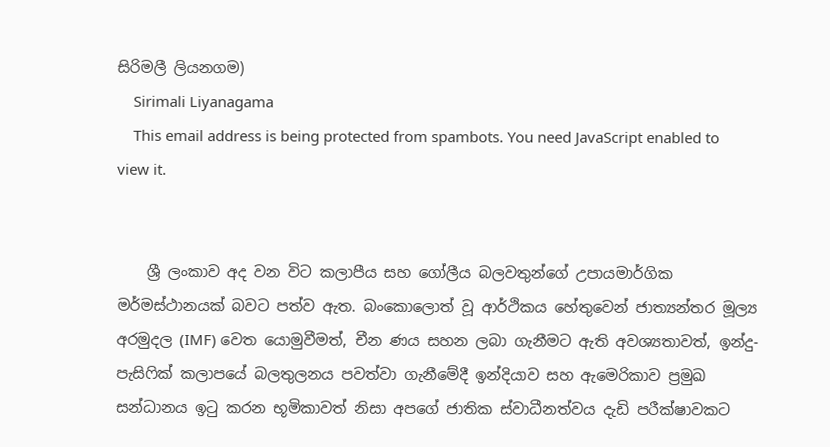සිරිමලී ලියනගම)
    Sirimali Liyanagama
    This email address is being protected from spambots. You need JavaScript enabled to view it.


    ශ්‍රී ලංකාව අද වන විට කලාපීය සහ ගෝලීය බලවතුන්ගේ උපායමාර්ගික මර්මස්ථානයක් බවට පත්ව ඇත. බංකොලොත් වූ ආර්ථිකය හේතුවෙන් ජාත්‍යන්තර මූල්‍ය අරමුදල (IMF) වෙත යොමුවීමත්, චීන ණය සහන ලබා ගැනීමට ඇති අවශ්‍යතාවත්, ඉන්දු-පැසිෆික් කලාපයේ බලතුලනය පවත්වා ගැනීමේදී ඉන්දියාව සහ ඇමෙරිකාව ප්‍රමුඛ සන්ධානය ඉටු කරන භූමිකාවත් නිසා අපගේ ජාතික ස්වාධීනත්වය දැඩි පරීක්ෂාවකට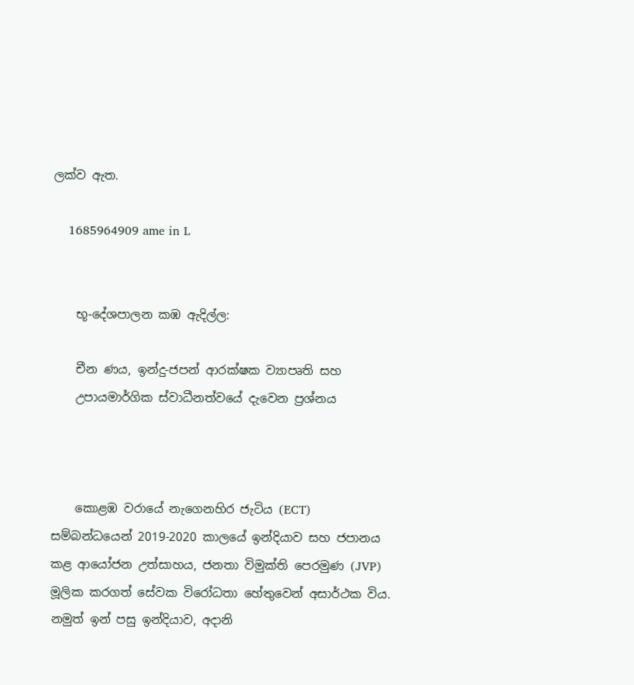ලක්ව ඇත.

    1685964909 ame in L


    භූ-දේශපාලන කඹ ඇදිල්ල:

    චීන ණය, ඉන්දු-ජපන් ආරක්ෂක ව්‍යාපෘති සහ
    උපායමාර්ගික ස්වාධීනත්වයේ දැවෙන ප්‍රශ්නය



    කොළඹ වරායේ නැගෙනහිර ජැටිය (ECT) සම්බන්ධයෙන් 2019-2020 කාලයේ ඉන්දියාව සහ ජපානය කළ ආයෝජන උත්සාහය, ජනතා විමුක්ති පෙරමුණ (JVP) මූලික කරගත් සේවක විරෝධතා හේතුවෙන් අසාර්ථක විය. නමුත් ඉන් පසු ඉන්දියාව, අදානි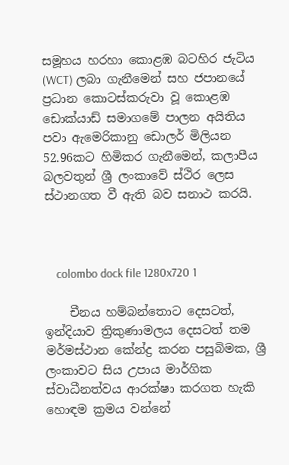සමූහය හරහා කොළඹ බටහිර ජැටිය (WCT) ලබා ගැනීමෙන් සහ ජපානයේ ප්‍රධාන කොටස්කරුවා වූ කොළඹ ඩොක්යාඩ් සමාගමේ පාලන අයිතිය පවා ඇමෙරිකානු ඩොලර් මිලියන 52.96කට හිමිකර ගැනීමෙන්, කලාපීය බලවතුන් ශ්‍රී ලංකාවේ ස්ථිර ලෙස ස්ථානගත වී ඇති බව සනාථ කරයි.



    colombo dock file 1280x720 1

    චීනය හම්බන්තොට දෙසටත්, ඉන්දියාව ත්‍රිකුණාමලය දෙසටත් තම මර්මස්ථාන කේන්ද්‍ර කරන පසුබිමක, ශ්‍රී ලංකාවට සිය උපාය මාර්ගික ස්වාධීනත්වය ආරක්ෂා කරගත හැකි හොඳම ක්‍රමය වන්නේ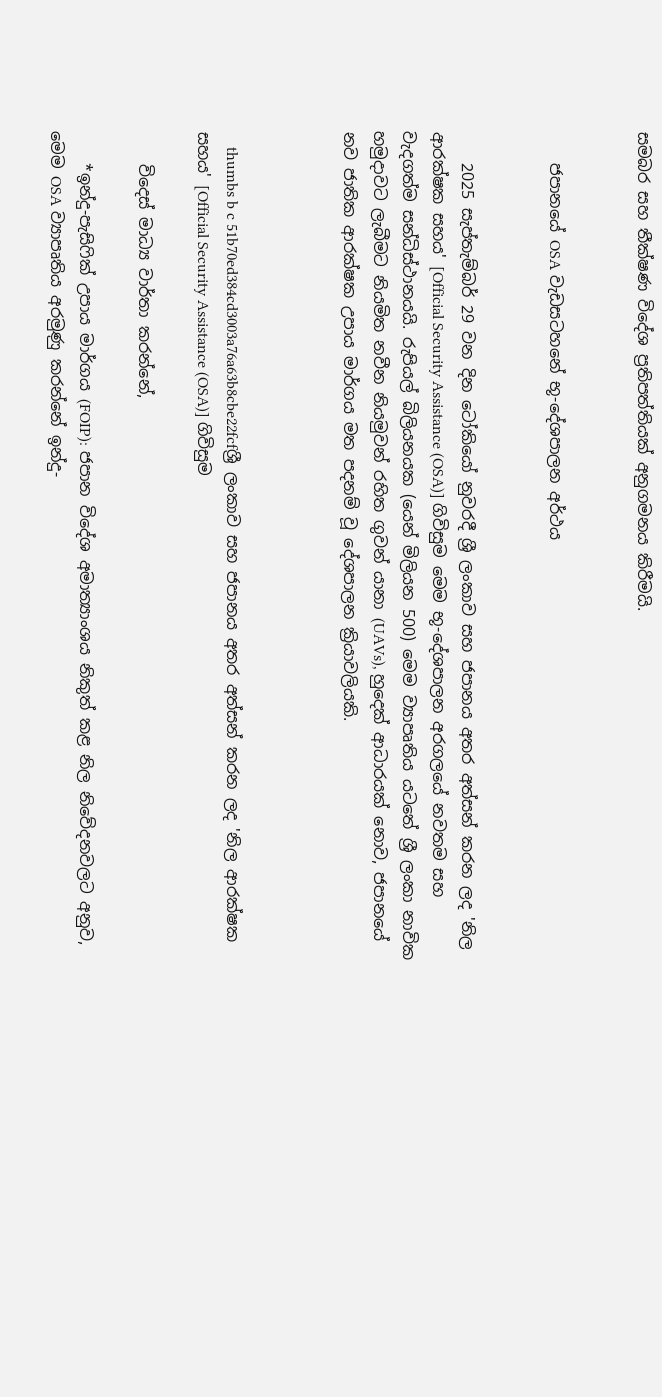සමබර සහ තීක්ෂණ විදේශ ප්‍රතිපත්තියක් අනුගමනය කිරීමයි.


    ජපානයේ OSA වැඩසටහනේ භූ-දේශපාලන අර්ථය


    2025 සැප්තැම්බර් 29 වන දින ටෝකියෝ නුවරදී ශ්‍රී ලංකාව සහ ජපානය අතර අත්සන් කරන ලද 'නිල ආරක්ෂක සහය' [Official Security Assistance (OSA)] ගිවිසුම මෙම භූ-දේශපාලන අරගලයේ නවතම සහ වැදගත්ම සන්ධිස්ථානයයි. රුපියල් බිලියනයක (යෙන් මිලියන 500) මෙම ව්‍යාපෘතිය යටතේ ශ්‍රී ලංකා නාවික හමුදාවට ලැබීමට නියමිත නවීන නියමුවන් රහිත ගුවන් යානා (UAVs), හුදෙක් ආධාරයක් නොව, ජපානයේ නව ජාතික ආරක්ෂක උපාය මාර්ගය මත පදනම් වූ දේශපාලන ක්‍රියාවලියකි.



    thumbs b c 51b70ed384cd3003a76a63b8cbe22fcfශ්‍රී ලංකාව සහ ජපානය අතර අත්සන් කරන ලද 'නිල ආරක්ෂක සහය' [Official Security Assistance (OSA)] ගිවිසුම

    විදෙස් මාධ්‍ය වාර්තා කරන්නේ,

    *ඉන්දු-පැසිෆික් උපාය මාර්ගය (FOIP): ජපාන විදේශ අමාත්‍යාංශය නිකුත් කළ නිල නිවේදනවලට අනුව, මෙම OSA ව්‍යාපෘතිය අරමුණු කරන්නේ ඉන්දු-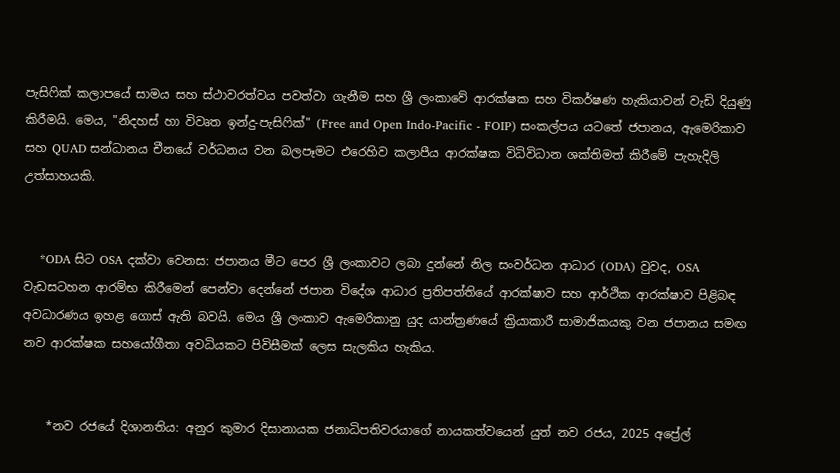පැසිෆික් කලාපයේ සාමය සහ ස්ථාවරත්වය පවත්වා ගැනීම සහ ශ්‍රී ලංකාවේ ආරක්ෂක සහ විකර්ෂණ හැකියාවන් වැඩි දියුණු කිරීමයි. මෙය, "නිදහස් හා විවෘත ඉන්දු-පැසිෆික්" (Free and Open Indo-Pacific - FOIP) සංකල්පය යටතේ ජපානය, ඇමෙරිකාව සහ QUAD සන්ධානය චීනයේ වර්ධනය වන බලපෑමට එරෙහිව කලාපීය ආරක්ෂක විධිවිධාන ශක්තිමත් කිරීමේ පැහැදිලි උත්සාහයකි.


    *ODA සිට OSA දක්වා වෙනස: ජපානය මීට පෙර ශ්‍රී ලංකාවට ලබා දුන්නේ නිල සංවර්ධන ආධාර (ODA) වුවද, OSA වැඩසටහන ආරම්භ කිරීමෙන් පෙන්වා දෙන්නේ ජපාන විදේශ ආධාර ප්‍රතිපත්තියේ ආරක්ෂාව සහ ආර්ථික ආරක්ෂාව පිළිබඳ අවධාරණය ඉහළ ගොස් ඇති බවයි. මෙය ශ්‍රී ලංකාව ඇමෙරිකානු යුද යාන්ත්‍රණයේ ක්‍රියාකාරී සාමාජිකයකු වන ජපානය සමඟ නව ආරක්ෂක සහයෝගීතා අවධියකට පිවිසීමක් ලෙස සැලකිය හැකිය.


    *නව රජයේ දිශානතිය: අනුර කුමාර දිසානායක ජනාධිපතිවරයාගේ නායකත්වයෙන් යුත් නව රජය, 2025 අප්‍රේල්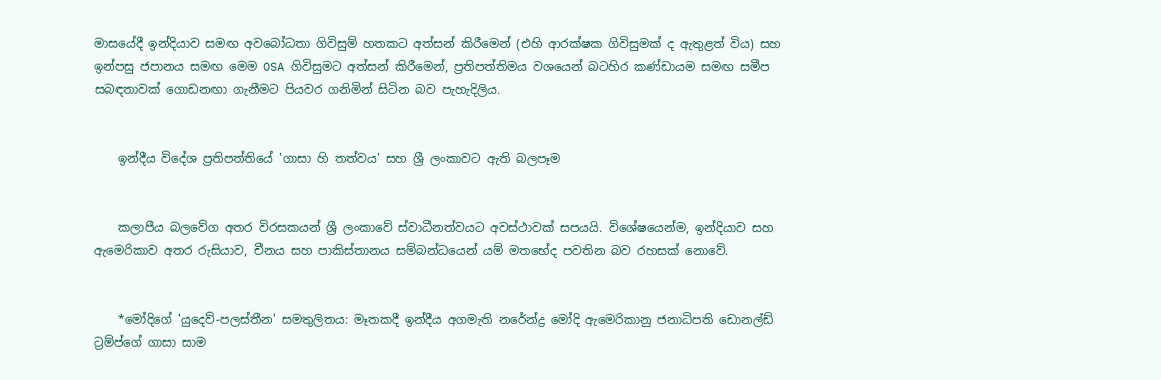මාසයේදී ඉන්දියාව සමඟ අවබෝධතා ගිවිසුම් හතකට අත්සන් කිරීමෙන් (එහි ආරක්ෂක ගිවිසුමක් ද ඇතුළත් විය) සහ ඉන්පසු ජපානය සමඟ මෙම OSA ගිවිසුමට අත්සන් කිරීමෙන්, ප්‍රතිපත්තිමය වශයෙන් බටහිර කණ්ඩායම සමඟ සමීප සබඳතාවක් ගොඩනඟා ගැනීමට පියවර ගනිමින් සිටින බව පැහැදිලිය.


    ඉන්දීය විදේශ ප්‍රතිපත්තියේ 'ගාසා හි තත්වය' සහ ශ්‍රී ලංකාවට ඇති බලපෑම


    කලාපීය බලවේග අතර විරසකයන් ශ්‍රී ලංකාවේ ස්වාධීනත්වයට අවස්ථාවක් සපයයි. විශේෂයෙන්ම, ඉන්දියාව සහ ඇමෙරිකාව අතර රුසියාව, චීනය සහ පාකිස්තානය සම්බන්ධයෙන් යම් මතභේද පවතින බව රහසක් නොවේ.


    *මෝදිගේ 'යුදෙව්-පලස්තීන' සමතුලිතය: මෑතකදී ඉන්දීය අගමැති නරේන්ද්‍ර මෝදි ඇමෙරිකානු ජනාධිපති ඩොනල්ඩ් ට්‍රම්ප්ගේ ගාසා සාම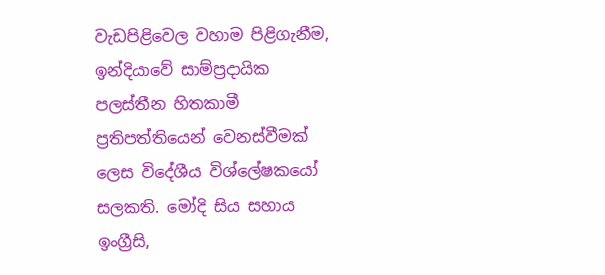වැඩපිළිවෙල වහාම පිළිගැනීම, ඉන්දියාවේ සාම්ප්‍රදායික පලස්තීන හිතකාමී ප්‍රතිපත්තියෙන් වෙනස්වීමක් ලෙස විදේශීය විශ්ලේෂකයෝ සලකති. මෝදි සිය සහාය ඉංග්‍රීසි,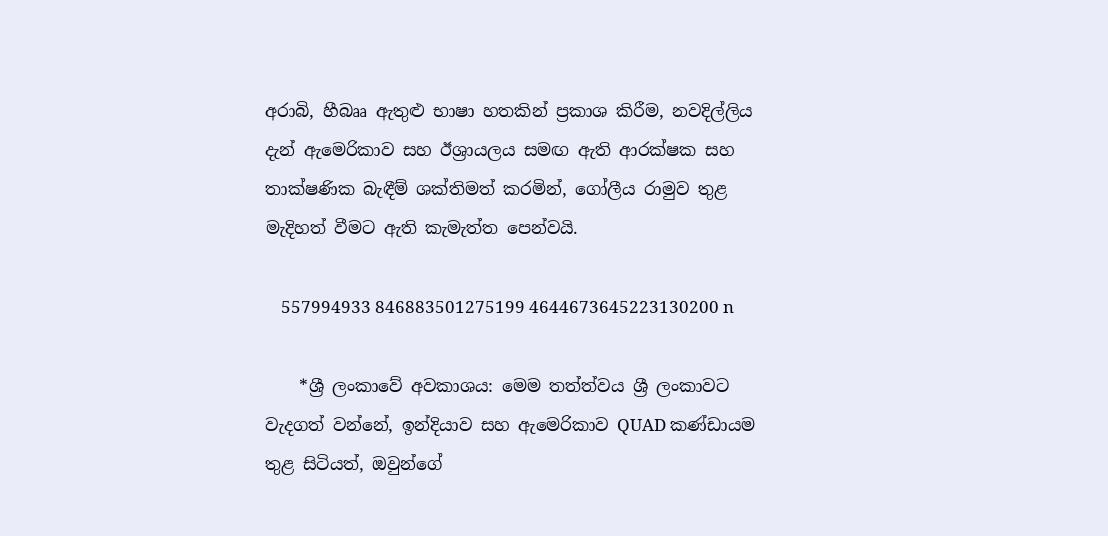අරාබි, හීබෲ ඇතුළු භාෂා හතකින් ප්‍රකාශ කිරීම, නවදිල්ලිය දැන් ඇමෙරිකාව සහ ඊශ්‍රායලය සමඟ ඇති ආරක්ෂක සහ තාක්ෂණික බැඳීම් ශක්තිමත් කරමින්, ගෝලීය රාමුව තුළ මැදිහත් වීමට ඇති කැමැත්ත පෙන්වයි.

    557994933 846883501275199 4644673645223130200 n

    *ශ්‍රී ලංකාවේ අවකාශය: මෙම තත්ත්වය ශ්‍රී ලංකාවට වැදගත් වන්නේ, ඉන්දියාව සහ ඇමෙරිකාව QUAD කණ්ඩායම තුළ සිටියත්, ඔවුන්ගේ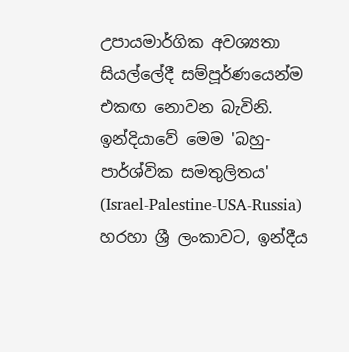උපායමාර්ගික අවශ්‍යතා සියල්ලේදී සම්පූර්ණයෙන්ම එකඟ නොවන බැවිනි. ඉන්දියාවේ මෙම 'බහු-පාර්ශ්වික සමතුලිතය' (Israel-Palestine-USA-Russia) හරහා ශ්‍රී ලංකාවට, ඉන්දීය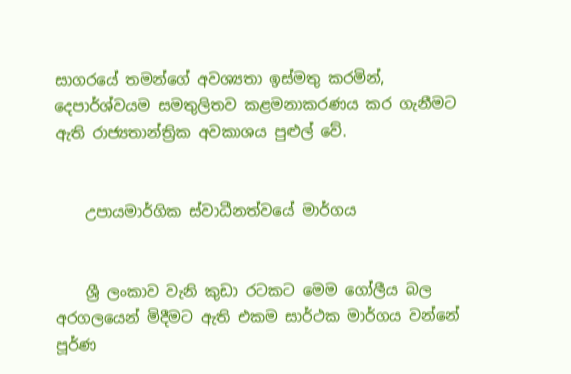සාගරයේ තමන්ගේ අවශ්‍යතා ඉස්මතු කරමින්, දෙපාර්ශ්වයම සමතුලිතව කළමනාකරණය කර ගැනීමට ඇති රාජ්‍යතාන්ත්‍රික අවකාශය පුළුල් වේ.


    උපායමාර්ගික ස්වාධීනත්වයේ මාර්ගය


    ශ්‍රී ලංකාව වැනි කුඩා රටකට මෙම ගෝලීය බල අරගලයෙන් මිදීමට ඇති එකම සාර්ථක මාර්ගය වන්නේ පූර්ණ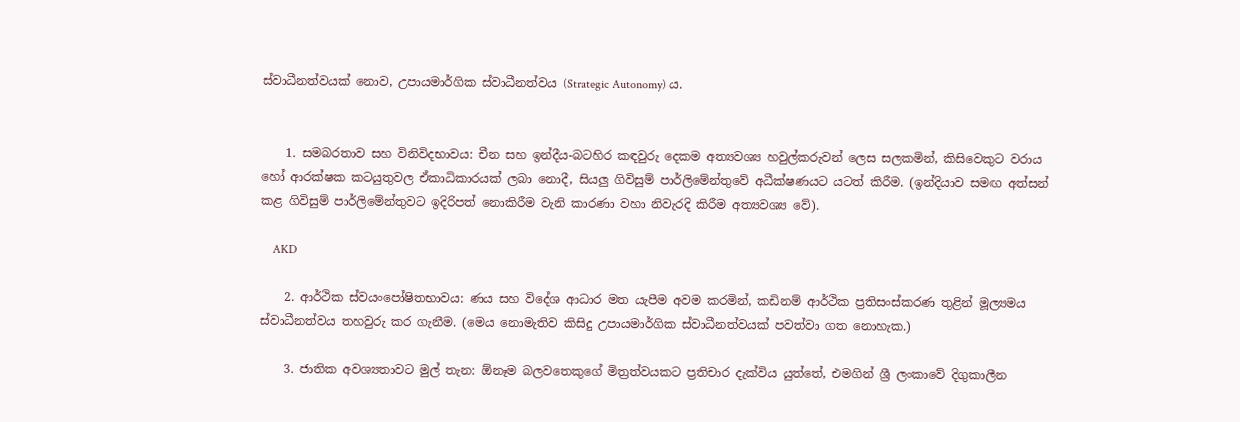ස්වාධීනත්වයක් නොව, උපායමාර්ගික ස්වාධීනත්වය (Strategic Autonomy) ය.


    1. සමබරතාව සහ විනිවිදභාවය: චීන සහ ඉන්දීය-බටහිර කඳවුරු දෙකම අත්‍යවශ්‍ය හවුල්කරුවන් ලෙස සලකමින්, කිසිවෙකුට වරාය හෝ ආරක්ෂක කටයුතුවල ඒකාධිකාරයක් ලබා නොදී, සියලු ගිවිසුම් පාර්ලිමේන්තුවේ අධීක්ෂණයට යටත් කිරීම. (ඉන්දියාව සමඟ අත්සන් කළ ගිවිසුම් පාර්ලිමේන්තුවට ඉදිරිපත් නොකිරීම වැනි කාරණා වහා නිවැරදි කිරීම අත්‍යවශ්‍ය වේ).

    AKD

    2. ආර්ථික ස්වයංපෝෂිතභාවය: ණය සහ විදේශ ආධාර මත යැපීම අවම කරමින්, කඩිනම් ආර්ථික ප්‍රතිසංස්කරණ තුළින් මූල්‍යමය ස්වාධීනත්වය තහවුරු කර ගැනීම. (මෙය නොමැතිව කිසිදු උපායමාර්ගික ස්වාධීනත්වයක් පවත්වා ගත නොහැක.)

    3. ජාතික අවශ්‍යතාවට මුල් තැන: ඕනෑම බලවතෙකුගේ මිත්‍රත්වයකට ප්‍රතිචාර දැක්විය යුත්තේ, එමගින් ශ්‍රී ලංකාවේ දිගුකාලීන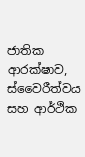ජාතික ආරක්ෂාව, ස්වෛරීත්වය සහ ආර්ථික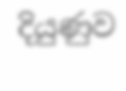දියුණුව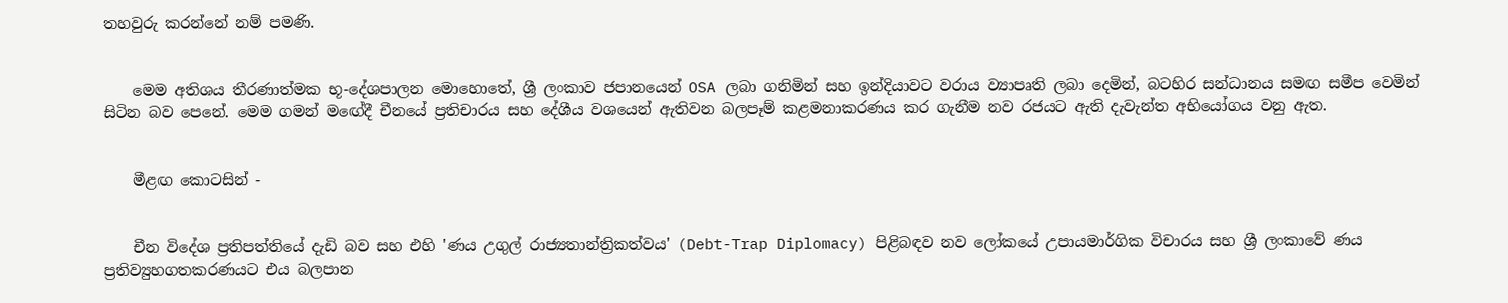තහවුරු කරන්නේ නම් පමණි.


    මෙම අතිශය තීරණාත්මක භූ-දේශපාලන මොහොතේ, ශ්‍රී ලංකාව ජපානයෙන් OSA ලබා ගනිමින් සහ ඉන්දියාවට වරාය ව්‍යාපෘති ලබා දෙමින්, බටහිර සන්ධානය සමඟ සමීප වෙමින් සිටින බව පෙනේ. මෙම ගමන් මඟේදී චීනයේ ප්‍රතිචාරය සහ දේශීය වශයෙන් ඇතිවන බලපෑම් කළමනාකරණය කර ගැනීම නව රජයට ඇති දැවැන්ත අභියෝගය වනු ඇත.


    මීළඟ කොටසින් -


    චීන විදේශ ප්‍රතිපත්තියේ දැඩි බව සහ එහි 'ණය උගුල් රාජ්‍යතාන්ත්‍රිකත්වය' (Debt-Trap Diplomacy) පිළිබඳව නව ලෝකයේ උපායමාර්ගික විචාරය සහ ශ්‍රී ලංකාවේ ණය ප්‍රතිව්‍යුහගතකරණයට එය බලපාන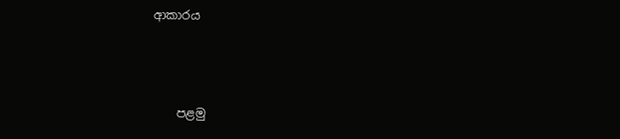ආකාරය



    පළමු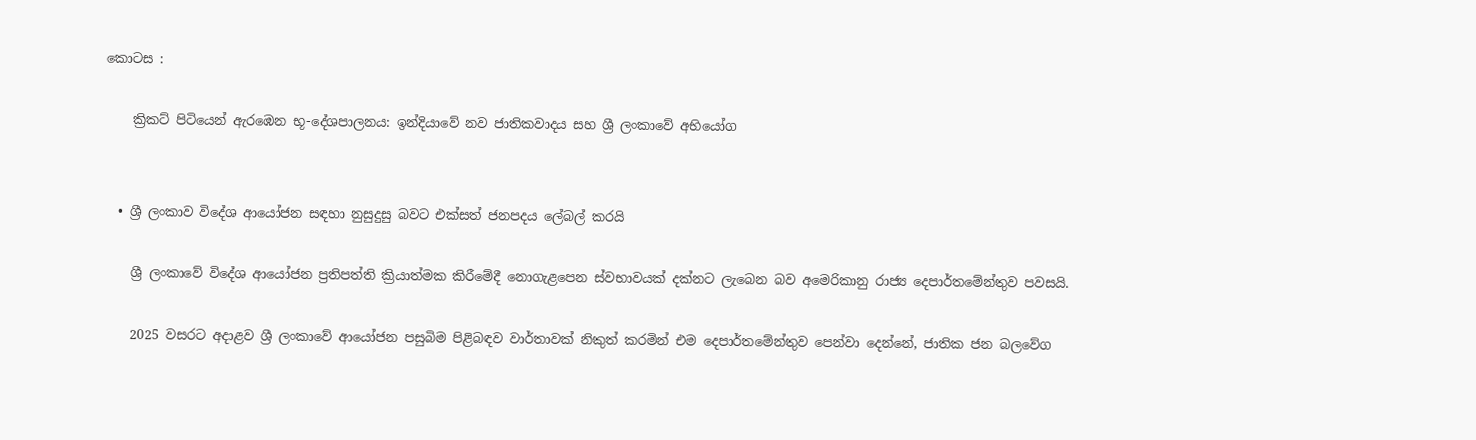කොටස :

    ක්‍රිකට් පිටියෙන් ඇරඹෙන භූ-දේශපාලනය: ඉන්දියාවේ නව ජාතිකවාදය සහ ශ්‍රී ලංකාවේ අභියෝග


  • ශ්‍රී ලංකාව විදේශ ආයෝජන සඳහා නුසුදුසු බවට එක්සත් ජනපදය ලේබල් කරයි

    ශ්‍රී ලංකාවේ විදේශ ආයෝජන ප්‍රතිපත්ති ක්‍රියාත්මක කිරීමේදී නොගැළපෙන ස්වභාවයක් දක්නට ලැබෙන බව අමෙරිකානු රාජ්‍ය දෙපාර්තමේන්තුව පවසයි.

    2025 වසරට අදාළව ශ්‍රී ලංකාවේ ආයෝජන පසුබිම පිළිබඳව වාර්තාවක් නිකුත් කරමින් එම දෙපාර්තමේන්තුව පෙන්වා දෙන්නේ, ජාතික ජන බලවේග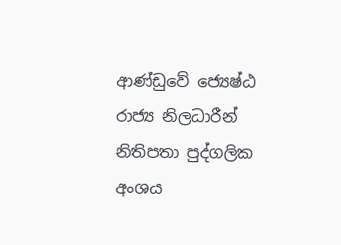ආණ්ඩුවේ ජ්‍යෙෂ්ඨ රාජ්‍ය නිලධාරීන් නිතිපතා පුද්ගලික අංශය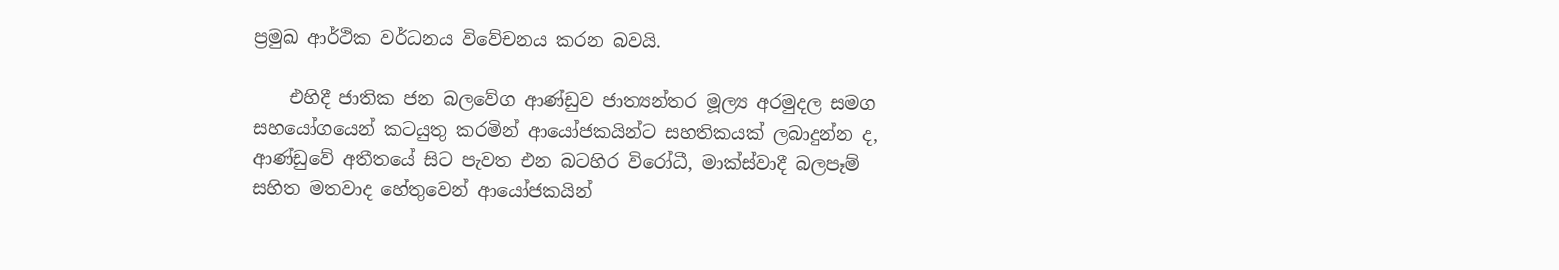ප්‍රමුඛ ආර්ථික වර්ධනය විවේචනය කරන බවයි.

    එහිදී ජාතික ජන බලවේග ආණ්ඩුව ජාත්‍යන්තර මූල්‍ය අරමුදල සමග සහයෝගයෙන් කටයුතු කරමින් ආයෝජකයින්ට සහතිකයක් ලබාදුන්න ද, ආණ්ඩුවේ අතීතයේ සිට පැවත එන බටහිර විරෝධී, මාක්ස්වාදී බලපෑම් සහිත මතවාද හේතුවෙන් ආයෝජකයින්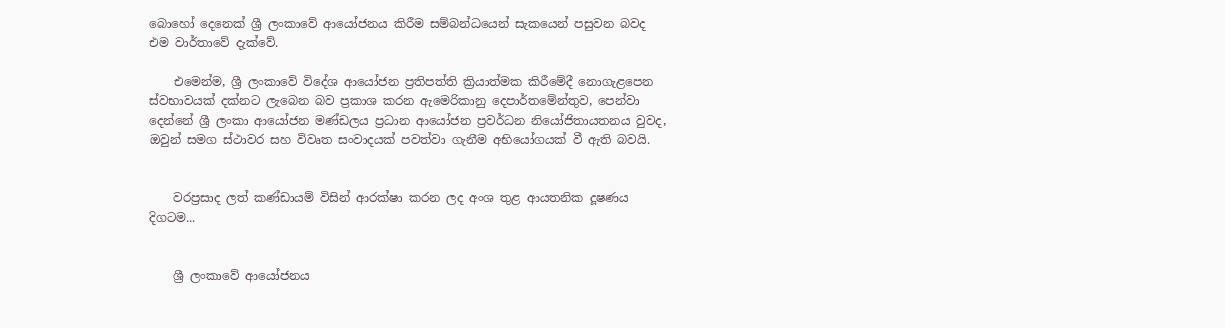බොහෝ දෙනෙක් ශ්‍රී ලංකාවේ ආයෝජනය කිරීම සම්බන්ධයෙන් සැකයෙන් පසුවන බවද එම වාර්තාවේ දැක්වේ.

    එමෙන්ම, ශ්‍රී ලංකාවේ විදේශ ආයෝජන ප්‍රතිපත්ති ක්‍රියාත්මක කිරීමේදී නොගැළපෙන ස්වභාවයක් දක්නට ලැබෙන බව ප්‍රකාශ කරන ඇමෙරිකානු දෙපාර්තමේන්තුව, පෙන්වා දෙන්නේ ශ්‍රී ලංකා ආයෝජන මණ්ඩලය ප්‍රධාන ආයෝජන ප්‍රවර්ධන නියෝජිතායතනය වුවද, ඔවුන් සමග ස්ථාවර සහ විවෘත සංවාදයක් පවත්වා ගැනීම අභියෝගයක් වී ඇති බවයි.


    වරප්‍රසාද ලත් කණ්ඩායම් විසින් ආරක්ෂා කරන ලද අංශ තුළ ආයතනික දූෂණය දිගටම...


    ශ්‍රී ලංකාවේ ආයෝජනය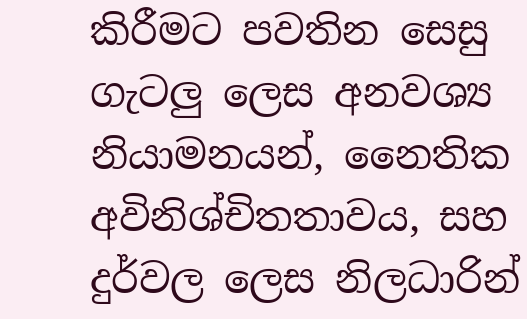කිරීමට පවතින සෙසු ගැටලු‍ ලෙස අනවශ්‍ය නියාමනයන්, නෛතික අවිනිශ්චිතතාවය, සහ දුර්වල ලෙස නිලධාරින්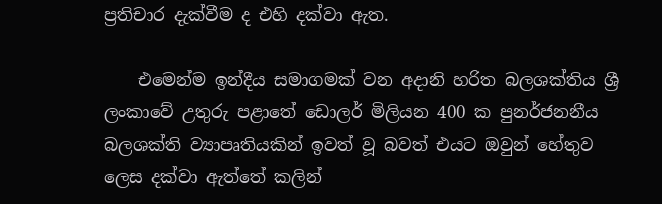ප්‍රතිචාර දැක්වීම ද එහි දක්වා ඇත.

    එමෙන්ම ඉන්දීය සමාගමක් වන අදානි හරිත බලශක්තිය ශ්‍රී ලංකාවේ උතුරු පළාතේ ඩොලර් මිලියන 400 ක පුනර්ජනනීය බලශක්ති ව්‍යාපෘතියකින් ඉවත් වූ බවත් එයට ඔවුන් හේතුව ලෙස දක්වා ඇත්තේ කලින්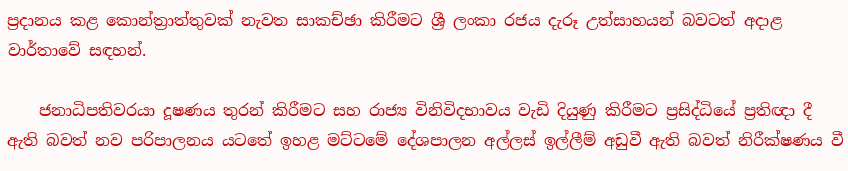ප්‍රදානය කළ කොන්ත්‍රාත්තුවක් නැවත සාකච්ඡා කිරීමට ශ්‍රී ලංකා රජය දැරූ උත්සාහයන් බවටත් අදාළ වාර්තාවේ සඳහන්.

    ජනාධිපතිවරයා දූෂණය තුරන් කිරීමට සහ රාජ්‍ය විනිවිදභාවය වැඩි දියුණු කිරීමට ප්‍රසිද්ධියේ ප්‍රතිඥා දී ඇති බවත් නව පරිපාලනය යටතේ ඉහළ මට්ටමේ දේශපාලන අල්ලස් ඉල්ලීම් අඩුවී ඇති බවත් නිරීක්ෂණය වී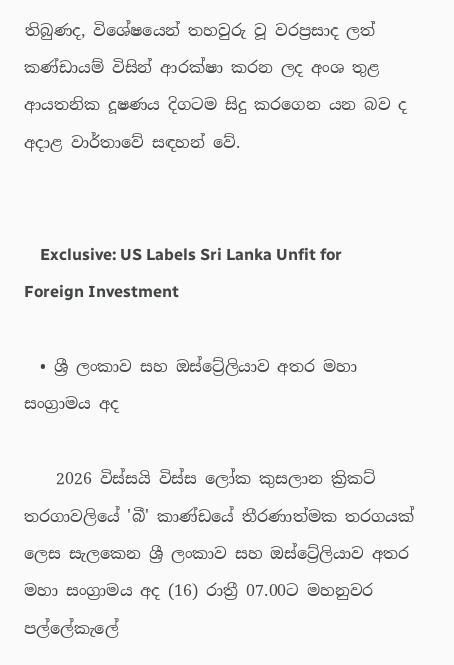තිබුණද, විශේෂයෙන් තහවුරු වූ වරප්‍රසාද ලත් කණ්ඩායම් විසින් ආරක්ෂා කරන ලද අංශ තුළ ආයතනික දූෂණය දිගටම සිදු කරගෙන යන බව ද අදාළ වාර්තාවේ සඳහන් වේ.


    Exclusive: US Labels Sri Lanka Unfit for Foreign Investment

  • ශ්‍රී ලංකාව සහ ඔස්ට්‍රේලියාව අතර මහා සංග්‍රාමය අද

    2026 විස්සයි විස්ස ලෝක කුසලාන ක්‍රිකට් තරගාවලියේ 'බී' කාණ්ඩයේ තීරණාත්මක තරගයක් ලෙස සැලකෙන ශ්‍රී ලංකාව සහ ඔස්ට්‍රේලියාව අතර මහා සංග්‍රාමය අද (16) රාත්‍රී 07.00ට මහනුවර පල්ලේකැලේ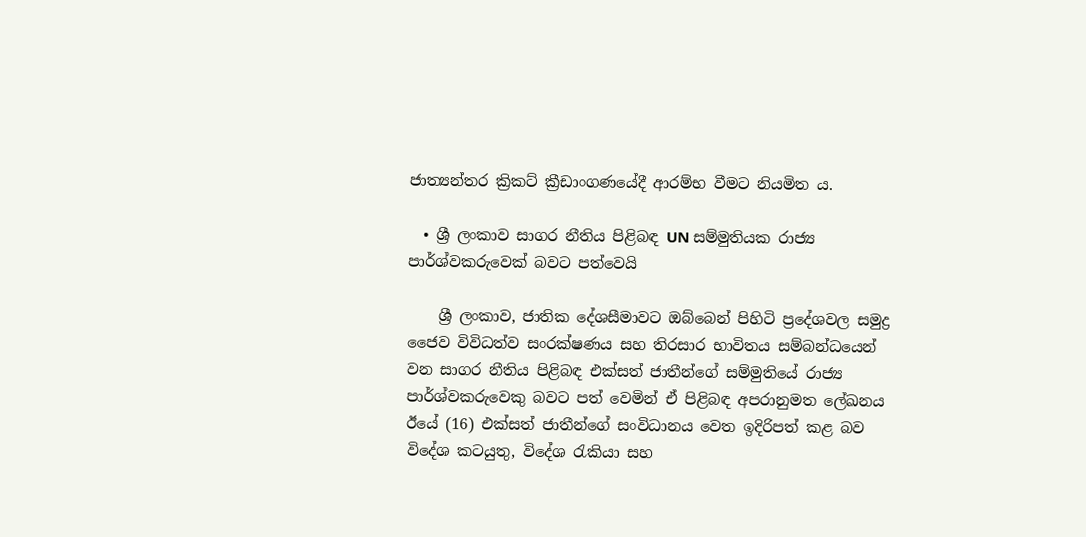ජාත්‍යන්තර ක්‍රිකට් ක්‍රීඩාංගණයේදී ආරම්භ වීමට නියමිත ය.

  • ශ්‍රී ලංකාව සාගර නීතිය පිළිබඳ UN සම්මුතියක රාජ්‍ය පාර්ශ්වකරුවෙක් බවට පත්වෙයි

    ශ්‍රී ලංකාව, ජාතික දේශසීමාවට ඔබ්බෙන් පිහිටි ප්‍රදේශවල සමුද්‍ර ජෛව විවිධත්ව සංරක්ෂණය සහ තිරසාර භාවිතය සම්බන්ධයෙන් වන සාගර නීතිය පිළිබඳ එක්සත් ජාතීන්ගේ සම්මුතියේ රාජ්‍ය පාර්ශ්වකරුවෙකු බවට පත් වෙමින් ඒ පිළිබඳ අපරානුමත ලේඛනය ඊයේ (16) එක්සත් ජාතීන්ගේ සංවිධානය වෙත ඉදිරිපත් කළ බව විදේශ කටයුතු, විදේශ රැකියා සහ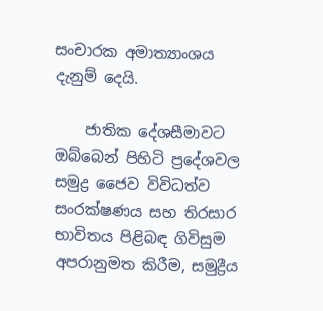සංචාරක අමාත්‍යාංශය දැනුම් දෙයි.

    ජාතික දේශසීමාවට ඔබ්බෙන් පිහිටි ප්‍රදේශවල සමුද්‍ර ජෛව විවිධත්ව සංරක්ෂණය සහ තිරසාර භාවිතය පිළිබඳ ගිවිසුම අපරානුමත කිරීම, සමුද්‍රීය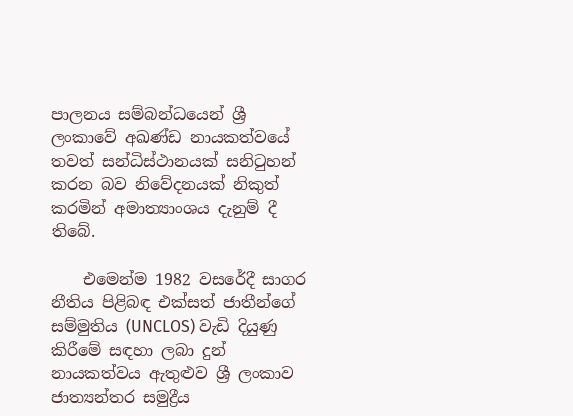පාලනය සම්බන්ධයෙන් ශ්‍රී ලංකාවේ අඛණ්ඩ නායකත්වයේ තවත් සන්ධිස්ථානයක් සනිටුහන් කරන බව නිවේදනයක් නිකුත් කරමින් අමාත්‍යාංශය දැනුම් දී තිබේ.

    එමෙන්ම 1982 වසරේදී සාගර නීතිය පිළිබඳ එක්සත් ජාතීන්ගේ සම්මුතිය (UNCLOS) වැඩි දියුණු කිරීමේ සඳහා ලබා දුන් නායකත්වය ඇතුළුව ශ්‍රී ලංකාව ජාත්‍යන්තර සමුද්‍රීය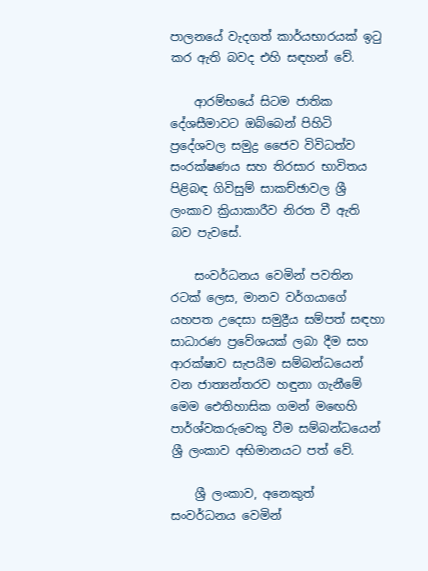පාලනයේ වැදගත් කාර්යභාරයක් ඉටු කර ඇති බවද එහි සඳහන් වේ.

    ආරම්භයේ සිටම ජාතික දේශසීමාවට ඔබ්බෙන් පිහිටි ප්‍රදේශවල සමුද්‍ර ජෛව විවිධත්ව සංරක්ෂණය සහ තිරසාර භාවිතය පිළිබඳ ගිවිසුම් සාකච්ඡාවල ශ්‍රී ලංකාව ක්‍රියාකාරීව නිරත වී ඇති බව පැවසේ.

    සංවර්ධනය වෙමින් පවතින රටක් ලෙස, මානව වර්ගයාගේ යහපත උදෙසා සමුද්‍රීය සම්පත් සඳහා සාධාරණ ප්‍රවේශයක් ලබා දීම සහ ආරක්ෂාව සැපයීම සම්බන්ධයෙන් වන ජාත්‍යන්තරව හඳුනා ගැනීමේ මෙම ඓතිහාසික ගමන් මඟෙහි පාර්ශ්වකරුවෙකු වීම සම්බන්ධයෙන් ශ්‍රී ලංකාව අභිමානයට පත් වේ.

    ශ්‍රී ලංකාව, අනෙකුත් සංවර්ධනය වෙමින්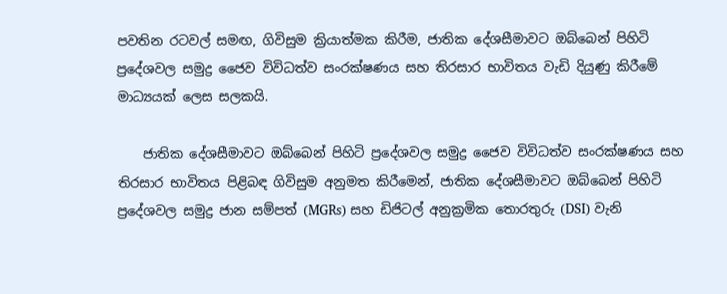පවතින රටවල් සමඟ, ගිවිසුම ක්‍රියාත්මක කිරීම, ජාතික දේශසීමාවට ඔබ්බෙන් පිහිටි ප්‍රදේශවල සමුද්‍ර ජෛව විවිධත්ව සංරක්ෂණය සහ තිරසාර භාවිතය වැඩි දියුණු කිරීමේ මාධ්‍යයක් ලෙස සලකයි.

    ජාතික දේශසීමාවට ඔබ්බෙන් පිහිටි ප්‍රදේශවල සමුද්‍ර ජෛව විවිධත්ව සංරක්ෂණය සහ තිරසාර භාවිතය පිළිබඳ ගිවිසුම අනුමත කිරීමෙන්, ජාතික දේශසීමාවට ඔබ්බෙන් පිහිටි ප්‍රදේශවල සමුද්‍ර ජාන සම්පත් (MGRs) සහ ඩිජිටල් අනුක්‍රමික තොරතුරු (DSI) වැනි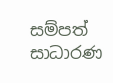සම්පත් සාධාරණ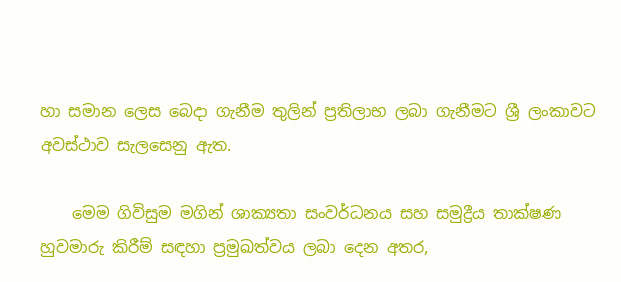හා සමාන ලෙස බෙදා ගැනීම තුලින් ප්‍රතිලාභ ලබා ගැනීමට ශ්‍රී ලංකාවට අවස්ථාව සැලසෙනු ඇත.

    මෙම ගිවිසුම මගින් ශාක්‍යතා සංවර්ධනය සහ සමුද්‍රීය තාක්ෂණ හුවමාරු කිරීම් සඳහා ප්‍රමුඛත්වය ලබා දෙන අතර,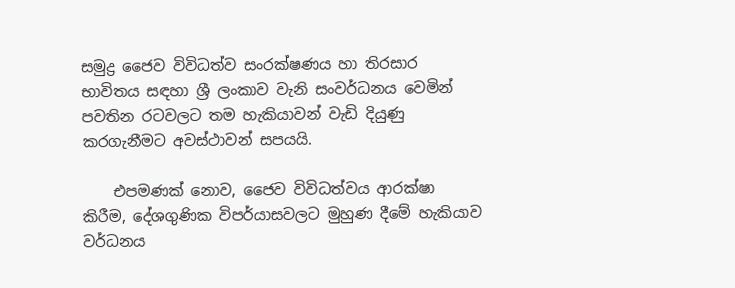සමුද්‍ර ජෛව විවිධත්ව සංරක්ෂණය හා තිරසාර භාවිතය සඳහා ශ්‍රී ලංකාව වැනි සංවර්ධනය වෙමින් පවතින රටවලට තම හැකියාවන් වැඩි දියුණු කරගැනීමට අවස්ථාවන් සපයයි.

    එපමණක් නොව, ජෛව විවිධත්වය ආරක්ෂා කිරීම, දේශගුණික විපර්යාසවලට මුහුණ දීමේ හැකියාව වර්ධනය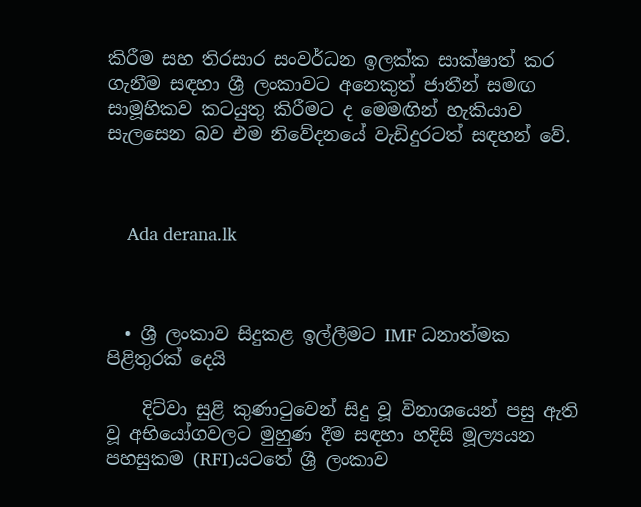කිරීම සහ තිරසාර සංවර්ධන ඉලක්ක සාක්ෂාත් කර ගැනීම සඳහා ශ්‍රී ලංකාවට අනෙකුත් ජාතීන් සමඟ සාමූහිකව කටයුතු කිරීමට ද මෙමඟින් හැකියාව සැලසෙන බව එම නිවේදනයේ වැඩිදුරටත් සඳහන් වේ.



    Ada derana.lk



  • ශ්‍රී ලංකාව සිදුකළ ඉල්ලීමට IMF ධනාත්මක පිළිතුරක් දෙයි

    දිට්වා සුළි කුණාටුවෙන් සිදු වූ විනාශයෙන් පසු ඇති වූ අභියෝගවලට මුහුණ දීම සඳහා හදිසි මූල්‍යයන පහසුකම (RFI)යටතේ ශ්‍රී ලංකාව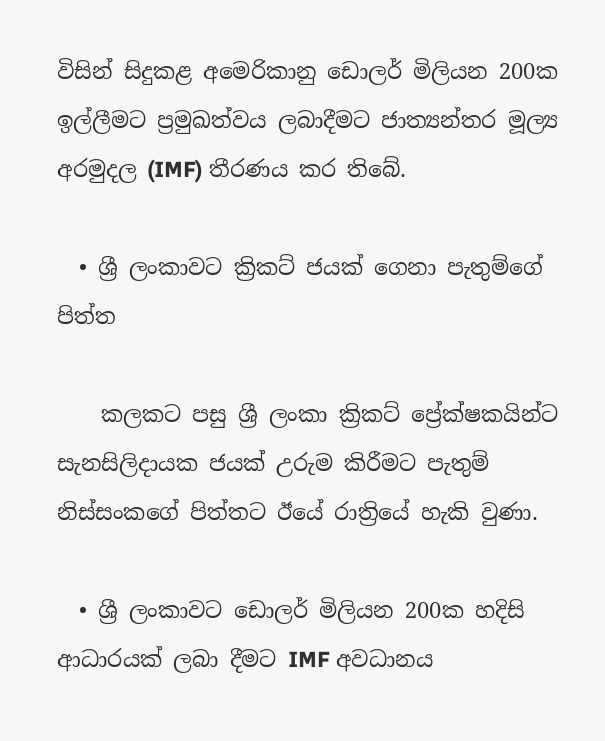විසින් සිදුකළ අමෙරිකානු ඩොලර් මිලියන 200ක ඉල්ලීමට ප්‍රමුඛත්වය ලබාදීමට ජාත්‍යන්තර මූල්‍ය අරමුදල (IMF) තීරණය කර තිබේ.

  • ශ්‍රී ලංකාවට ක්‍රිකට් ජයක් ගෙනා පැතුම්ගේ පිත්ත

    කලකට පසු ශ්‍රී ලංකා ක්‍රිකට් ප්‍රේක්ෂකයින්ට සැනසිලිදායක ජයක් උරුම කිරීමට පැතුම් නිස්සංකගේ පිත්තට ඊයේ රාත්‍රියේ හැකි වුණා.

  • ශ්‍රී ලංකාවට ඩොලර් මිලියන 200ක හදිසි ආධාරයක් ලබා දීමට IMF අවධානය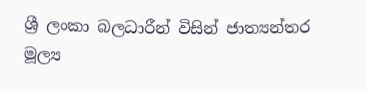ශ්‍රී ලංකා බලධාරීන් විසින් ජාත්‍යන්තර මූල්‍ය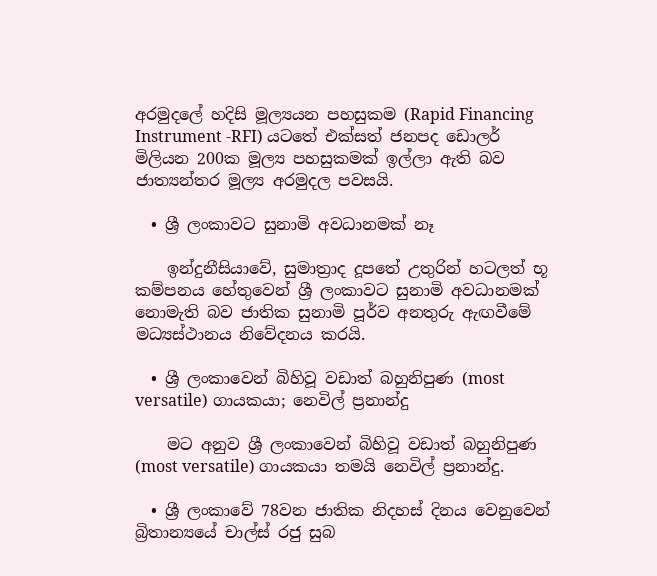අරමුදලේ හදිසි මූල්‍යයන පහසුකම (Rapid Financing Instrument -RFI) යටතේ එක්සත් ජනපද ඩොලර් මිලියන 200ක මූල්‍ය පහසුකමක් ඉල්ලා ඇති බව ජාත්‍යන්තර මූල්‍ය අරමුදල පවසයි.

  • ශ්‍රී ලංකාවට සුනාමි අවධානමක් නෑ

    ඉන්දුනීසියාවේ, සුමාත්‍රාද දූපතේ උතුරින් හටලත් භූ කම්පනය හේතුවෙන් ශ්‍රී ලංකාවට සුනාමි අවධානමක් නොමැති බව ජාතික සුනාමි පූර්ව අනතුරු ඇඟවීමේ මධ්‍යස්ථානය නිවේදනය කරයි.

  • ශ්‍රී ලංකාවෙන් බිහිවූ වඩාත් බහුනිපුණ (most versatile) ගායකයා; නෙවිල් ප්‍රනාන්දු

    මට අනුව ශ්‍රී ලංකාවෙන් බිහිවූ වඩාත් බහුනිපුණ (most versatile) ගායකයා තමයි නෙවිල් ප්‍රනාන්දු.

  • ශ්‍රී ලංකාවේ 78වන ජාතික නිදහස් දිනය වෙනුවෙන් බ්‍රිතාන්‍යයේ චාල්ස් රජු සුබ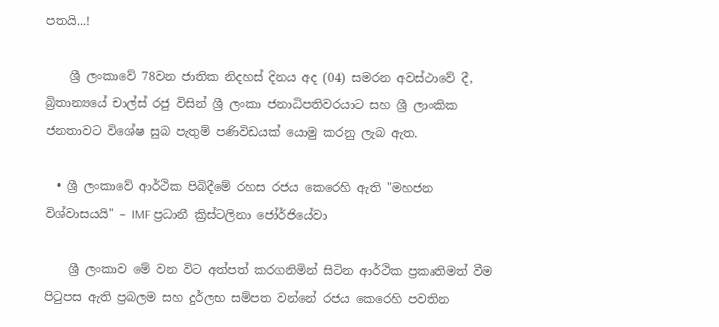පතයි...!

    ශ්‍රී ලංකාවේ 78වන ජාතික නිදහස් දිනය අද (04) සමරන අවස්ථාවේ දී, බ්‍රිතාන්‍යයේ චාල්ස් රජු විසින් ශ්‍රී ලංකා ජනාධිපතිවරයාට සහ ශ්‍රී ලාංකික ජනතාවට විශේෂ සුබ පැතුම් පණිවිඩයක් යොමු කරනු ලැබ ඇත.

  • ශ්‍රී ලංකාවේ ආර්ථික පිබිදීමේ රහස රජය කෙරෙහි ඇති "මහජන විශ්වාසයයි" – IMF ප්‍රධානී ක්‍රිස්ටලිනා ජෝර්ජියේවා

    ශ්‍රී ලංකාව මේ වන විට අත්පත් කරගනිමින් සිටින ආර්ථික ප්‍රකෘතිමත් වීම පිටුපස ඇති ප්‍රබලම සහ දුර්ලභ සම්පත වන්නේ රජය කෙරෙහි පවතින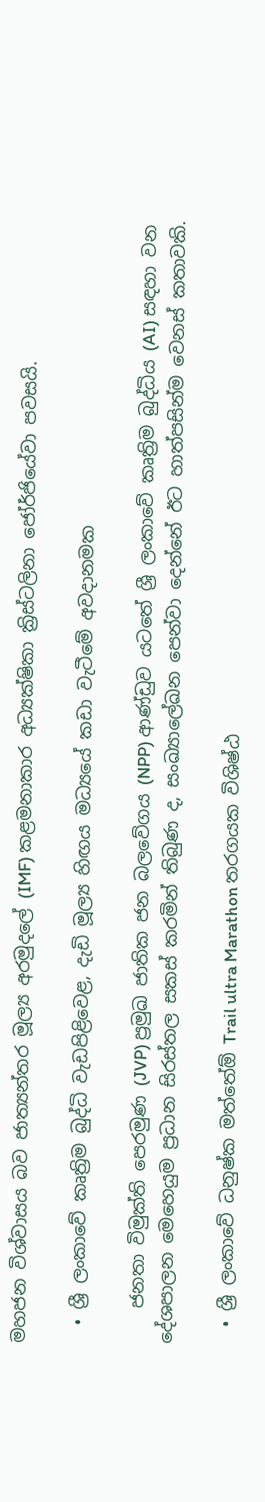මහජන විශ්වාසය බව ජාත්‍යන්තර මූල්‍ය අරමුදලේ (IMF) කළමනාකාර අධ්‍යක්ෂිකා ක්‍රිස්ටලිනා ජෝර්ජියේවා පවසයි.

  • ශ්‍රී ලංකාවේ කෘත්‍රිම බුද්ධි වැඩපිළිවෙළ, දැඩි මූල්‍ය හිඟය මධ්‍යයේ කඩා වැටීමේ අවදානමක

    ජනතා විමුක්ති පෙරමුණ (JVP) ප්‍රමුඛ ජාතික ජන බලවේගය (NPP) ආණ්ඩුව යටතේ ශ්‍රී ලංකාවේ කෘත්‍රිම බුද්ධිය (AI) සඳහා වන දේශපාලන මෙහෙයුම ප්‍රධාන සිරස්තල සකස් කරමින් තිබුණ ද, සංඛ්‍යාලේඛන පෙන්වා දෙන්නේ ඊට හාත්පසින්ම වෙනස් කතාවකි.

  • ශ්‍රී ලංකාවේ ධනුෂ්ක මත්තේඕ Trail ultra Marathon තරගයක විශිෂ්ඨ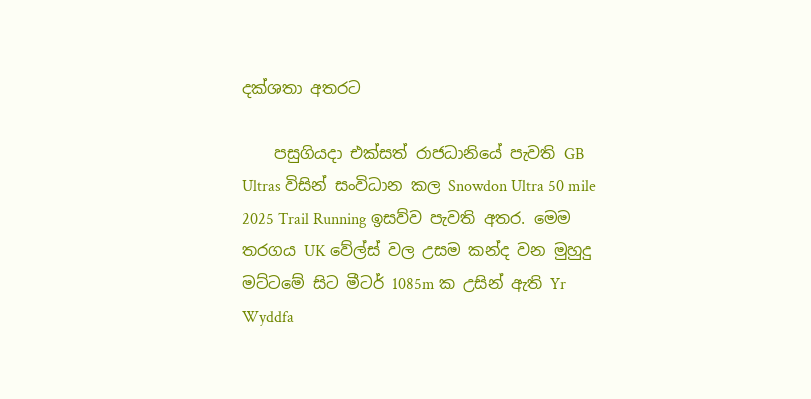දක්ශතා අතරට

    පසුගියදා එක්සත් රාජධානියේ පැවති GB Ultras විසින් සංවිධාන කල Snowdon Ultra 50 mile 2025 Trail Running ඉසව්ව පැවති අතර. මෙම තරගය UK වේල්ස් වල උසම කන්ද වන මුහුදු මට්ටමේ සිට මීටර් 1085m ක උසින් ඇති Yr Wyddfa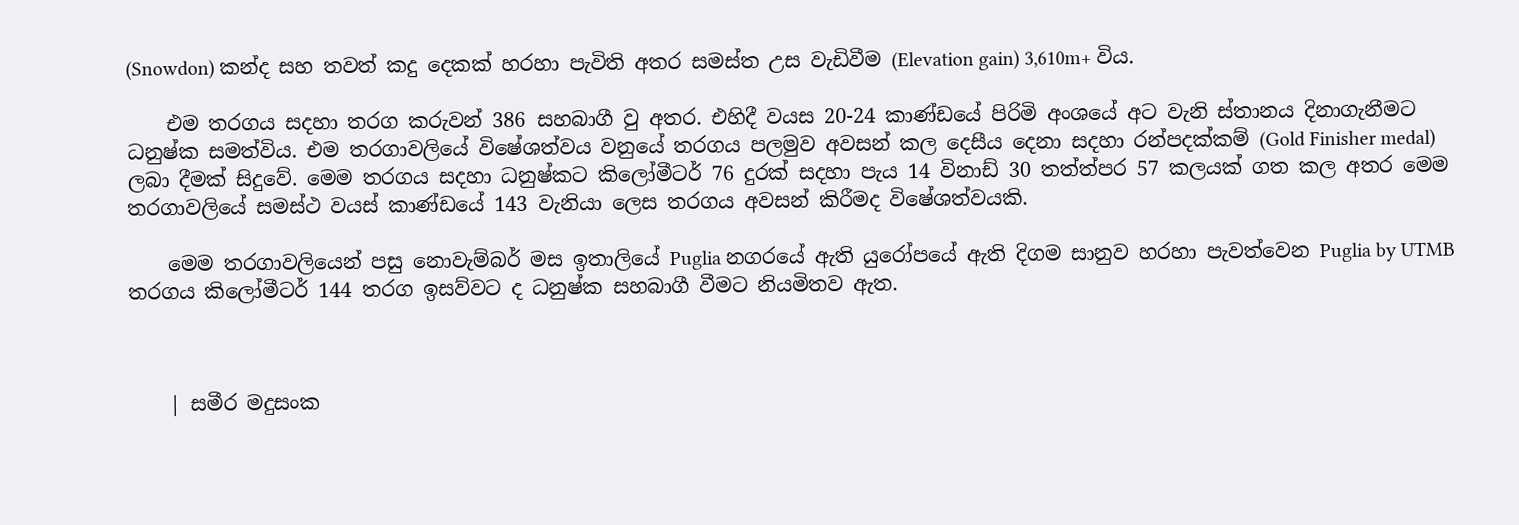(Snowdon) කන්ද සහ තවත් කදු දෙකක් හරහා පැවිති අතර සමස්ත උස වැඩිවීම (Elevation gain) 3,610m+ විය.

    එම තරගය සදහා තරග කරුවන් 386 සහබාගී වු අතර. එහිදී වයස 20-24 කාණ්ඩයේ පිරිමි අංශයේ අට වැනි ස්තානය දිනාගැනීමට ධනුෂ්ක සමත්විය. එම තරගාවලියේ විෂේශත්වය වනුයේ තරගය පලමුව අවසන් කල දෙසීය දෙනා සදහා රන්පදක්කම් (Gold Finisher medal) ලබා දීමක් සිදුවේ. මෙම තරගය සදහා ධනුෂ්කට කිලෝමීටර් 76 දුරක් සදහා පැය 14 විනාඩ් 30 තත්ත්පර 57 කලයක් ගත කල අතර මෙම තරගාවලියේ සමස්ථ වයස් කාණ්ඩයේ 143 වැනියා ලෙස තරගය අවසන් කිරීමද විෂේශත්වයකි.

    මෙම තරගාවලියෙන් පසු නොවැම්බර් මස ඉතාලියේ Puglia නගරයේ ඇති යුරෝපයේ ඇති දිගම සානුව හරහා පැවත්වෙන Puglia by UTMB තරගය කිලෝමීටර් 144 තරග ඉසව්වට ද ධනුෂ්ක සහබාගී වීමට නියමිතව ඇත.



    | සමීර මදුසංක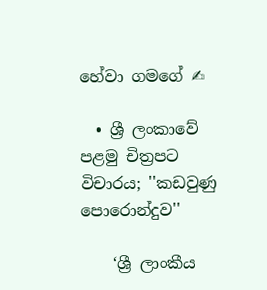හේවා ගමගේ ✍

  • ශ්‍රී ලංකාවේ පළමු චිත්‍රපට විචාරය; ''කඩවුණු පොරොන්දුව''

    ‘ශ්‍රී ලාංකීය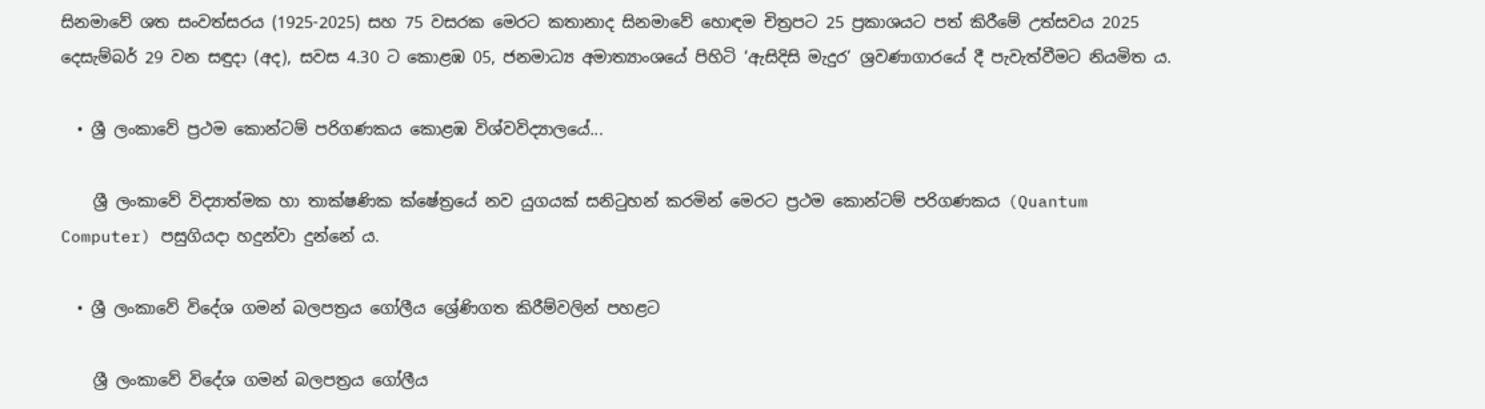සිනමාවේ ශත සංවත්සරය (1925-2025) සහ 75 වසරක මෙරට කතානාද සිනමාවේ හොඳම චිත්‍රපට 25 ප්‍රකාශයට පත් කිරීමේ උත්සවය 2025 දෙසැම්බර් 29 වන සඳුදා (අද), සවස 4.30 ට කොළඹ 05, ජනමාධ්‍ය අමාත්‍යාංශයේ පිහිටි ‘ඇසිදිසි මැදුර’ ශ්‍රවණාගාරයේ දී පැවැත්වීමට නියමිත ය.

  • ශ්‍රී ලංකාවේ ප්‍රථම කොන්ටම් පරිගණකය කොළඹ විශ්වවිද්‍යාලයේ...

    ශ්‍රී ලංකාවේ විද්‍යාත්මක හා තාක්ෂණික ක්ෂේත්‍රයේ නව යුගයක් සනිටුහන් කරමින් මෙරට ප්‍රථම කොන්ටම් පරිගණකය (Quantum Computer) පසුගියදා හදුන්වා දුන්නේ ය.

  • ශ්‍රී ලංකාවේ විදේශ ගමන් බලපත්‍රය ගෝලීය ශ්‍රේණිගත කිරීම්වලින් පහළට

    ශ්‍රී ලංකාවේ විදේශ ගමන් බලපත්‍රය ගෝලීය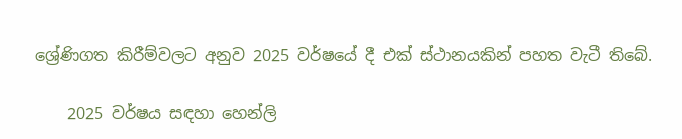ශ්‍රේණිගත කිරීම්වලට අනුව 2025 වර්ෂයේ දී එක් ස්ථානයකින් පහත වැටී තිබේ.

    2025 වර්ෂය සඳහා හෙන්ලි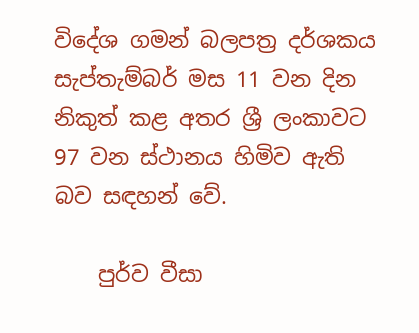විදේශ ගමන් බලපත්‍ර දර්ශකය සැප්තැම්බර් මස 11 වන දින නිකුත් කළ අතර ශ්‍රී ලංකාවට 97 වන ස්ථානය හිමිව ඇති බව සඳහන් වේ.

    පුර්ව වීසා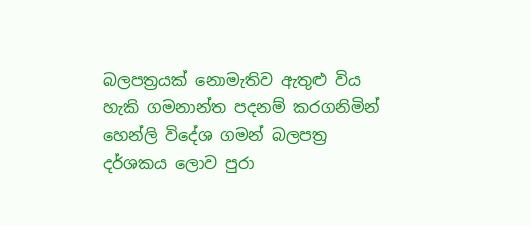බලපත්‍රයක් නොමැතිව ඇතුළු විය හැකි ගමනාන්ත පදනම් කරගනිමින් හෙන්ලි විදේශ ගමන් බලපත්‍ර දර්ශකය ලොව පුරා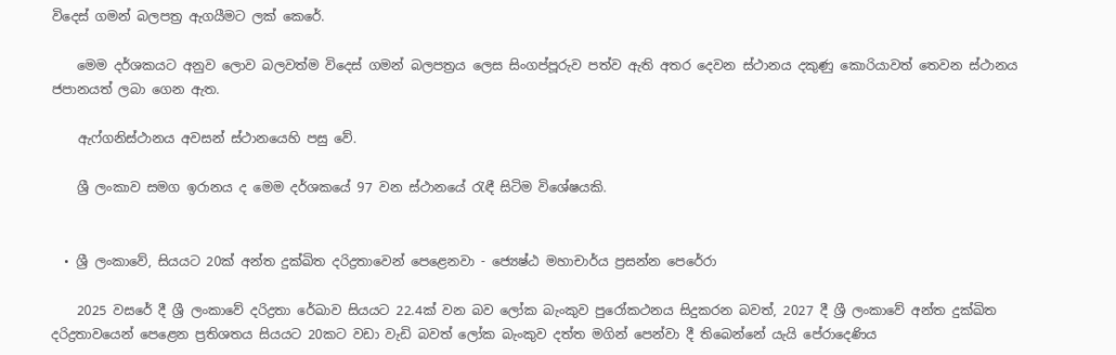විදෙස් ගමන් බලපත්‍ර ඇගයීමට ලක් කෙරේ.

    මෙම දර්ශකයට අනුව ලොව බලවත්ම විදෙස් ගමන් බලපත්‍රය ලෙස සිංගප්පූරුව පත්ව ඇති අතර දෙවන ස්ථානය දකුණු කොරියාවත් තෙවන ස්ථානය ජපානයත් ලබා ගෙන ඇත.

    ඇෆ්ගනිස්ථානය අවසන් ස්ථානයෙහි පසු වේ.

    ශ්‍රී ලංකාව සමග ඉරානය ද මෙම දර්ශකයේ 97 වන ස්ථානයේ රැඳී සිටිම විශේෂයකි.


  • ශ්‍රී ලංකාවේ, සියයට 20ක් අන්ත දුක්ඛිත දරිද්‍රතාවෙන් පෙළෙනවා - ජ්‍යෙෂ්ඨ මහාචාර්ය ප්‍රසන්න පෙරේරා

    2025 වසරේ දී ශ්‍රී ලංකාවේ දරිද්‍රතා රේඛාව සියයට 22.4ක් වන බව ලෝක බැංකුව පුරෝකථනය සිදුකරන බවත්, 2027 දී ශ්‍රී ලංකාවේ අන්ත දුක්ඛිත දරිද්‍රතාවයෙන් පෙළෙන ප්‍රතිශතය සියයට 20කට වඩා වැඩි බවත් ලෝක බැංකුව දත්ත මගින් පෙන්වා දී තිබෙන්නේ යැයි පේරාදෙණිය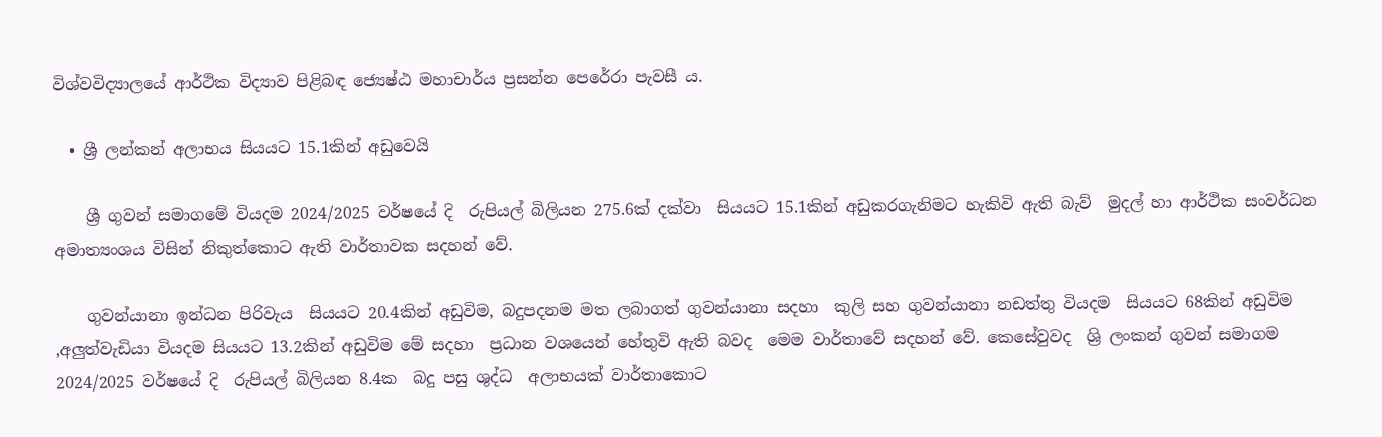විශ්වවිද්‍යාලයේ ආර්ථික විද්‍යාව පිළිබඳ ජ්‍යෙෂ්ඨ මහාචාර්ය ප්‍රසන්න පෙරේරා පැවසී ය.

  • ශ්‍රී ලන්කන් අලාභය සියයට 15.1කින් අඩුවෙයි

    ශ්‍රී ගුවන් සමාගමේ වියදම 2024/2025 වර්ෂයේ දි  රුපියල් බිලියන 275.6ක් දක්වා  සියයට 15.1කින් අඩුකරගැනිමට හැකිවි ඇති බැව්  මුදල් හා ආර්ථික සංවර්ධන අමාත්‍යංශය විසින් නිකුත්කොට ඇති වාර්තාවක සදහන් වේ.

    ගුවන්යානා ඉන්ධන පිරිවැය  සියයට 20.4කින් අඩුවිම, බදුපදනම මත ලබාගත් ගුවන්යානා සදහා  කුලි සහ ගුවන්යානා නඩත්තු වියදම  සියයට 68කින් අඩුවිම ,අලුත්වැඩියා වියදම සියයට 13.2කින් අඩුවිම මේ සදහා  ප්‍රධාන වශයෙන් හේතුවි ඇති බවද  මෙම වාර්තාවේ සදහන් වේ. කෙසේවුවද  ශ්‍රි ලංකන් ගුවන් සමාගම 2024/2025 වර්ෂයේ දි  රුපියල් බිලියන 8.4ක  බදු පසු ශුද්ධ  අලාභයක් වාර්තාකොට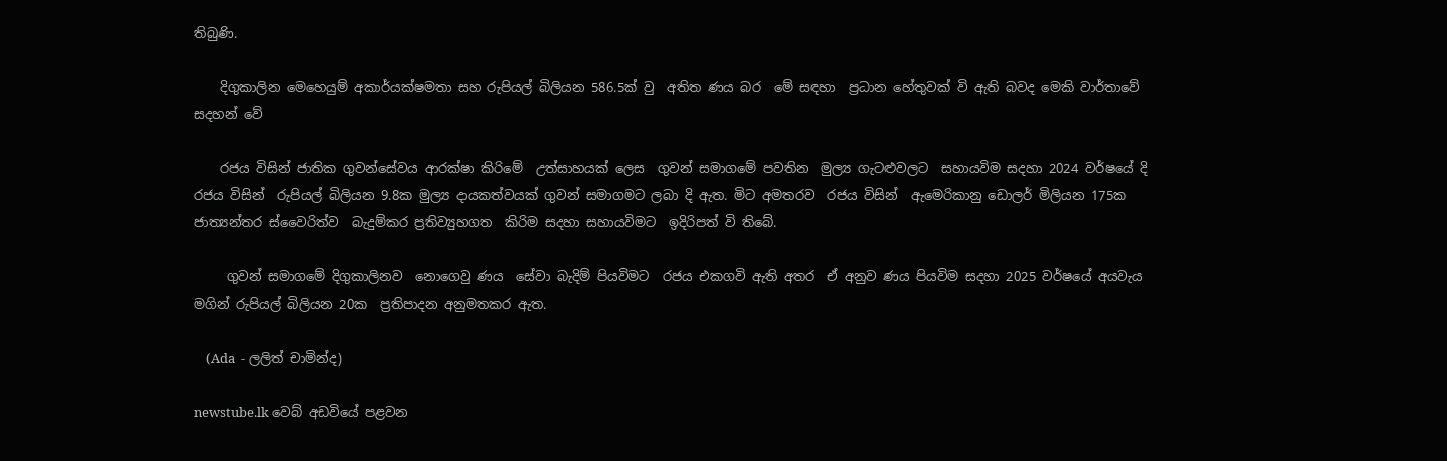තිබුණි.

    දිගුකාලින මෙහෙයුම් අකාර්යක්ෂමතා සහ රුපියල් බිලියන 586.5ක් වු  අතිත ණය බර  මේ සඳහා  ප්‍රධාන හේතුවක් වි ඇති බවද මෙකි වාර්තාවේ සදහන් වේ

    රජය විසින් ජාතික ගුවන්සේවය ආරක්ෂා කිරිමේ  උත්සාහයක් ලෙස  ගුවන් සමාගමේ පවතින  මුල්‍ය ගැටළුවලට  සහායවිම සදහා 2024 වර්ෂයේ දි  රජය විසින්  රුපියල් බිලියන 9.8ක මුල්‍ය දායකත්වයක් ගුවන් සමාගමට ලබා දි ඇත. මිට අමතරව  රජය විසින්  ඇමෙරිකානු ඩොලර් මිලියන 175ක  ජාත්‍යන්තර ස්වෛරිත්ව  බැදුම්කර ප්‍රතිව්‍යුහගත  කිරිම සදහා සහායවිමට  ඉදිරිපත් වි තිබේ.

     ගුවන් සමාගමේ දිගුකාලිනව  නොගෙවු ණය  සේවා බැදිම් පියවිමට  රජය එකගවි ඇති අතර  ඒ අනුව ණය පියවිම සදහා 2025 වර්ෂයේ අයවැය මගින් රුපියල් බිලියන 20ක  ප්‍රතිපාදන අනුමතකර ඇත.

    (Ada  - ලලිත් චාමින්ද)

newstube.lk වෙබ් අඩවියේ පළවන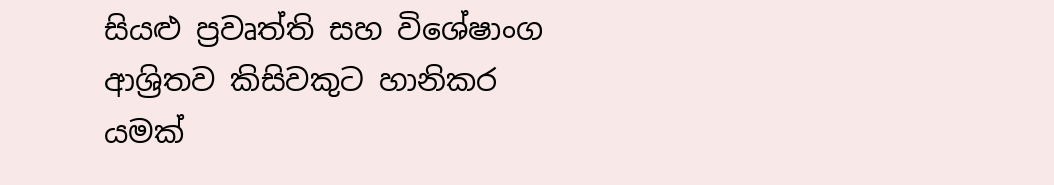සියළු ප්‍රවෘත්ති සහ විශේෂාංග ආශ්‍රිතව කිසිවකුට හානිකර යමක්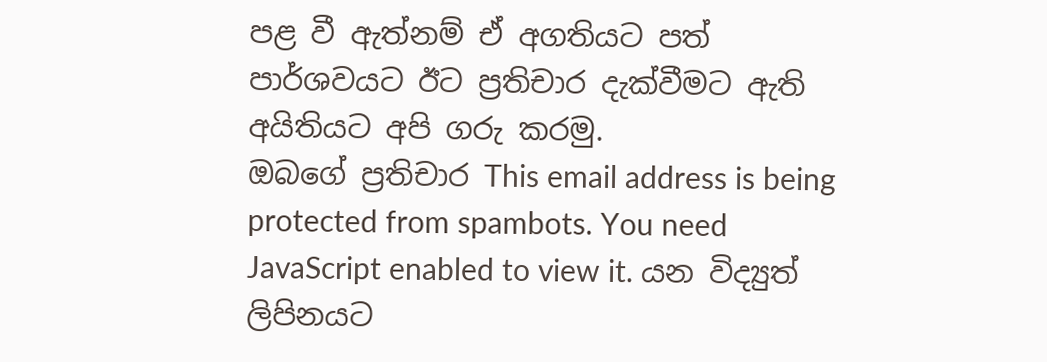පළ වී ඇත්නම් ඒ අගතියට පත් පාර්ශවයට ඊට ප්‍රතිචාර දැක්වීමට ඇති අයිතියට අපි ගරු කරමු.
ඔබගේ ප්‍රතිචාර This email address is being protected from spambots. You need JavaScript enabled to view it. යන විද්‍යුත් ලිපිනයට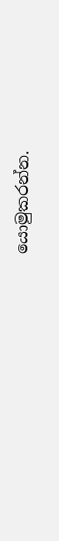යොමුකරන්න.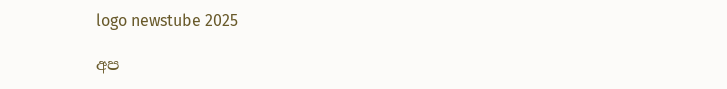logo newstube 2025

අප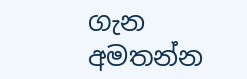ගැන අමතන්න